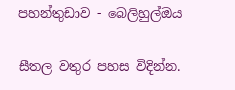පහන්තුඩාව - බෙලිහුල්ඔය

සීතල වතුර පහස විදින්න.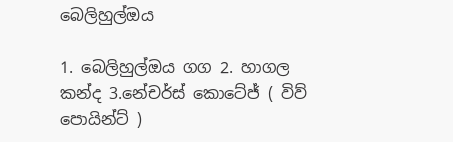බෙලිහුල්ඔය

1. බෙලිහුල්ඔය ගග 2. හාගල කන්ද 3.නේචර්ස් කොටේජ් ( විව් පොයින්ට් )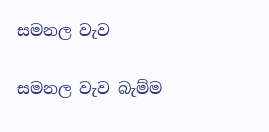සමනල වැව

සමනල වැව බැම්ම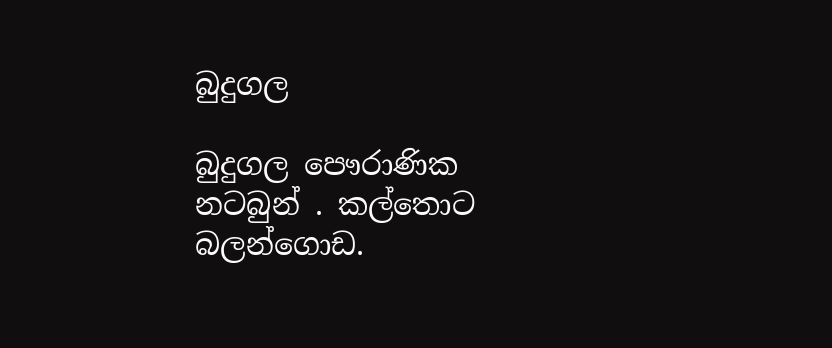බුදුගල

බුදුගල පෞරාණික නටබුන් . කල්තොට බලන්ගොඩ.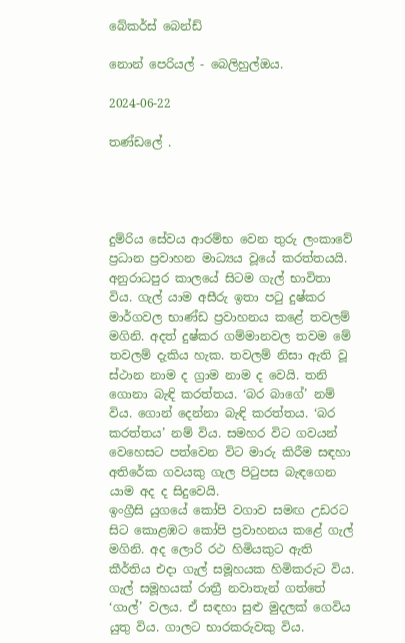බේකර්ස් බෙන්ඩ්

නොන් පෙරියල් - බෙලිහුල්ඔය.

2024-06-22

තණ්ඩලේ .




දුම්රිය සේවය ආරම්භ වෙන තුරු ලංකාවේ ප්‍රධාන ප්‍රවාහන මාධ්‍යය වූයේ කරත්තයයි. අනුරාධපුර කාලයේ සිටම ගැල් භාවිතා විය. ගැල් යාම අසීරු ඉතා පටු දුෂ්කර මාර්ගවල භාණ්ඩ ප්‍රවාහනය කළේ තවලම් මගිනි. අදත් දුෂ්කර ගම්මානවල තවම මේ තවලම් දැකිය හැක. තවලම් නිසා ඇති වූ ස්ථාන නාම ද ග්‍රාම නාම ද වෙයි. තනි ගොනා බැඳි කරත්තය. ‘බර බාගේ’ නම් විය. ගොන් දෙන්නා බැඳි කරත්තය. ‘බර කරත්තය’ නම් විය. සමහර විට ගවයන් වෙහෙසට පත්වෙන විට මාරු කිරීම සඳහා අතිරේක ගවයකු ගැල පිටුපස බැඳගෙන යාම අද ද සිදුවෙයි.
ඉංග්‍රීසි යුගයේ කෝපි වගාව සමඟ උඩරට සිට කොළඹට කෝපි ප්‍රවාහනය කළේ ගැල් මගිනි. අද ලොරි රථ හිමියකුට ඇති කීර්තිය එද‌ා ගැල් සමූහයක හිමිකරුට විය. ගැල් සමූහයක් රාත්‍රී නවාතැන් ගත්තේ ‘ගාල්’ වලය. ඒ සඳහා සුළු මුදලක් ගෙවිය යුතු විය. ගාලට භාරකරුවකු විය.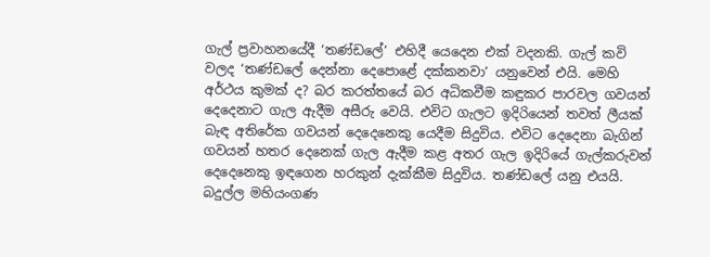ගැල් ප්‍රවාහනයේදී ‘තණ්ඩලේ’ එහිදී යෙදෙන එක් වදනකි. ගැල් කවි වලද ‘තණ්ඩලේ දෙන්නා දෙපොළේ දක්කනවා’ යනුවෙන් එයි. මෙහි අර්ථය කුමක් ද? බර කරත්තයේ බර අධිකවීම කඳුකර පාරවල ගවයන් දෙදෙනාට ගැල ඇදීම අසීරු වෙයි. එවිට ගැලට ඉදිරියෙන් තවත් ලීයක් බැඳ අතිරේක ගවයන් දෙදෙනෙකු යෙදීම සිදුවිය. එවිට දෙදෙනා බැගින් ගවයන් හතර දෙනෙක් ගැල ඇදීම කළ අතර ගැල ඉදිරියේ ගැල්කරුවන් දෙදෙනෙකු ඉඳගෙන හරකුන් දැක්කීම සිදුවිය. තණ්ඩලේ යනු එයයි. බදුල්ල මහියංගණ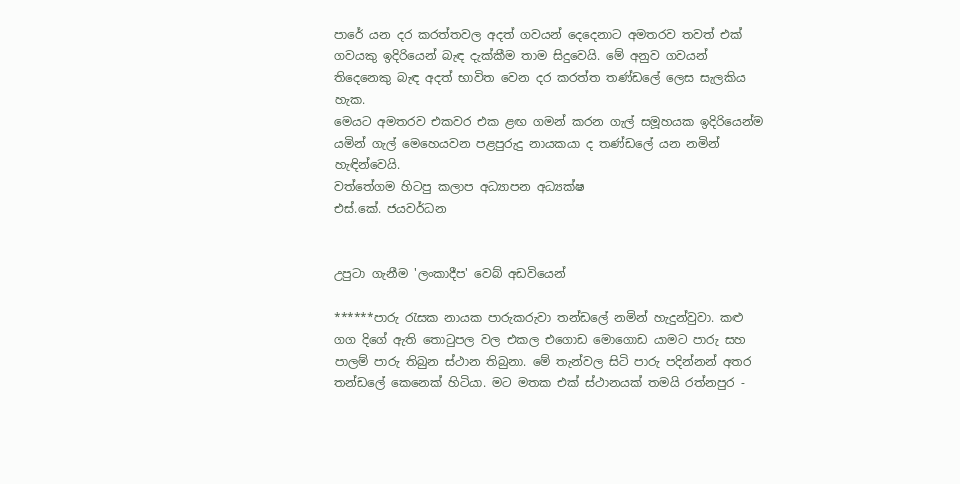පාරේ යන දර කරත්තවල අදත් ගවයන් දෙදෙනාට අමතරව තවත් එක් ගවයකු ඉදිරියෙන් බැඳ දැක්කීම තාම සිදුවෙයි. මේ අනුව ගවයන් තිදෙනෙකු බැඳ අදත් භාවිත වෙන දර කරත්ත තණ්ඩලේ ලෙස සැලකිය හැක.
මෙයට අමතරව එකවර එක ළඟ ගමන් කරන ගැල් සමූහයක ඉදිරියෙන්ම යමින් ගැල් මෙහෙයවන පළපුරුදු නායකයා ද තණ්ඩලේ යන නමින් හැඳින්වෙයි.
වත්තේගම හිටපු කලාප අධ්‍යාපන අධ්‍යක්ෂ
එස්.කේ. ජයවර්ධන


උපුටා ගැනීම 'ලංකාදීප' වෙබ් අඩවියෙන්

******පාරු රැසක නායක පාරුකරුවා තන්ඩලේ නමින් හැදුන්වුවා. කළු ගග දිගේ ඇති තොටුපල වල එකල එගොඩ මොගොඩ යාමට පාරු සහ පාලම් පාරු තිබුන ස්ථාන තිබුනා. මේ තැන්වල සිටි පාරු පදින්නන් අතර තන්ඩලේ කෙනෙක් හිටියා. මට මතක එක් ස්ථානයක් තමයි රත්නපුර -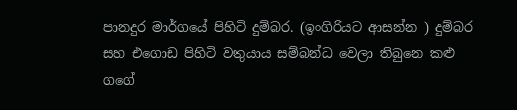පානදුර මාර්ගයේ පිහිටි දුම්බර. (ඉංගිරියට ආසන්න ) දුම්බර සහ එගොඩ පිහිටි වතුයාය සම්බන්ධ වෙලා තිබුනෙ කළු ගගේ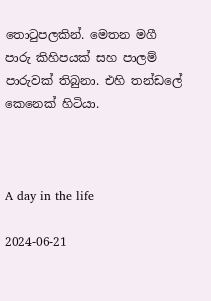තොටුපලකින්. මෙතන මගී පාරු කිහිපයක් සහ පාලම් පාරුවක් තිබුනා. එහි තන්ඩලේ කෙනෙක් හිටියා.



A day in the life

2024-06-21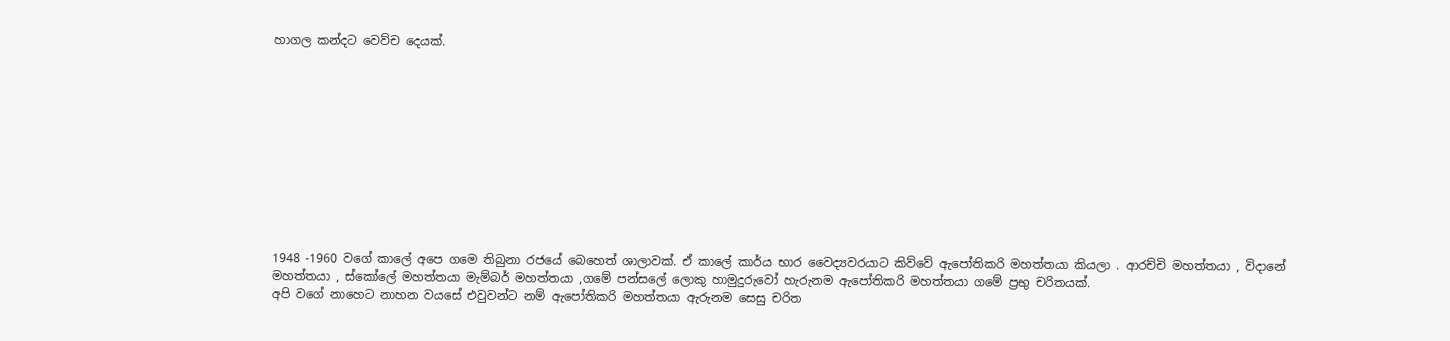හාගල කන්දට වෙව්ච දෙයක්.











1948 -1960 වගේ කාලේ අපෙ ගමෙ තිබුනා රජ‌යේ බෙහෙත් ශාලාවක්. ඒ කාලේ කාර්ය භාර වෛද්‍යවරයාට කිව්වේ ඇපෝතිකරි මහත්තයා කියලා . ආරච්චි මහත්තයා , විදානේ මහත්තයා , ස්කෝලේ මහත්තයා මැම්බර් මහත්තයා ,ගමේ පන්සලේ ලොකු හාමුදුරුවෝ හැරුනම ඇපෝතිකරි මහත්තයා ගමේ ප්‍රභු චරිතයක්.
අපි වගේ නාහෙට නාහන වයසේ එවුවන්ට නම් ඇපෝතිකරි මහත්තයා ඇරුනම සෙසු චරිත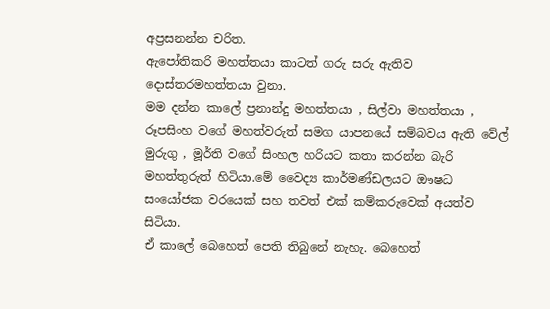අප්‍රසනන්න චරිත.
ඇපෝතිකරි මහත්තයා කාටත් ගරු සරු ඇතිව දොස්තරමහත්තයා වුනා.
මම දන්න කාලේ ප්‍රනාන්දු මහත්තයා , සිල්වා මහත්තයා , රූපසිංහ වගේ මහත්වරුත් සමග යාපනයේ සම්බවය ඇති වේල් මුරුගු , මූර්ති වගේ සිංහල හරියට කතා කරන්න බැරි මහත්තුරුත් හිටියා.මේ වෛද්‍ය කාර්මණ්ඩලයට ඖෂධ සංයෝජක වරයෙක් සහ තවත් එක් කම්කරුවෙක් අයත්ව සිටියා.
ඒ කාලේ බෙහෙත් පෙති තිබුනේ නැහැ. බෙහෙත්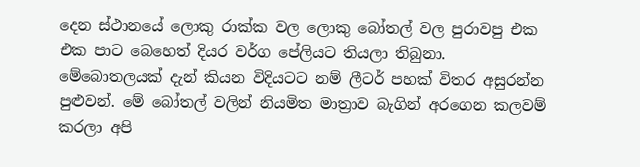දෙන ස්ථානයේ ලොකු රාක්ක වල ලොකු බෝතල් වල පුරාවපු එක එක පාට බෙහෙත් දියර වර්ග පේලියට තියලා තිබුනා. මේබොතලයක් දැන් කියන විදියටට නම් ලීටර් පහක් විතර අසුරන්න පුළුවන්. මේ බෝතල් වලින් නියමිත මාත්‍රාව බැගින් අරගෙන කලවම් කරලා අපි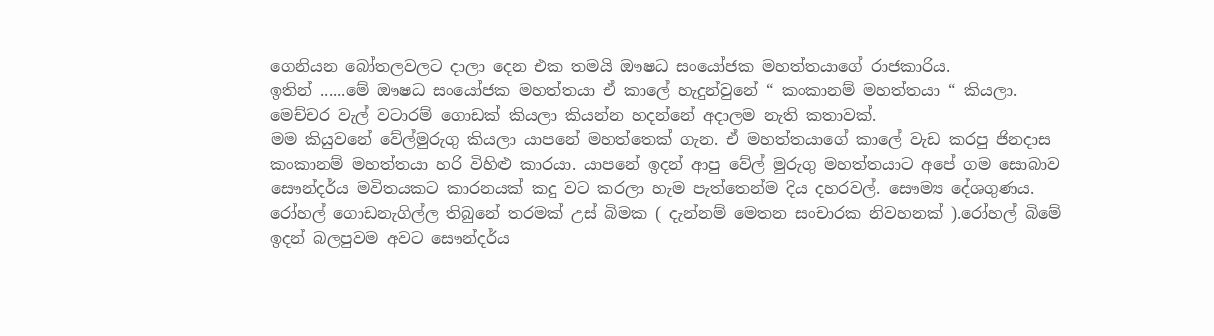ගෙනියන බෝතලවලට දාලා දෙන එක තමයි ඖෂධ සංයෝජක මහත්තයාගේ රාජකාරිය.
ඉතින් ......මේ ඖෂධ සංයෝජක මහත්තයා ඒ කාලේ හැදුන්වුනේ “ කංකානම් මහත්තයා “ කියලා.
මෙච්චර වැල් වටාරම් ගොඩක් කියලා කියන්න හදන්නේ අදාලම නැති කතාවක්.
මම කියුවනේ වේල්මුරුගු කියලා යාපනේ මහත්තෙක් ගැන. ඒ මහත්තයාගේ කාලේ වැඩ කරපු ජිනදාස කංකානම් මහත්තයා හරි විහිළු කාරයා. යාපනේ ඉදන් ආපු වේල් මුරුගු මහත්තයාට අපේ ගම සොබාව සෞන්දර්ය මවිතයකට කාරනයක් කදු වට කරලා හැම පැත්තෙන්ම දිය දහරවල්. සෞම්‍ය දේශගුණය.
රෝහල් ගොඩනැගිල්ල තිබුනේ තරමක් උස් බිමක ( දැන්නම් මෙතන සංචාරක නිවහනක් ).රෝහල් බිමේ ඉදන් බලපුවම අවට සෞන්දර්ය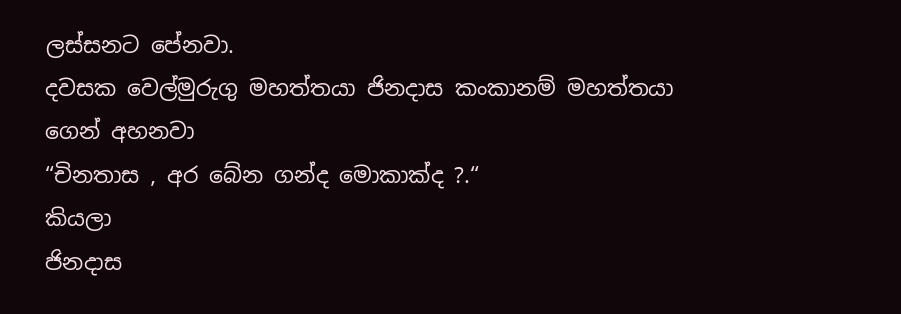ලස්සනට පේනවා.
දවසක වෙල්මුරුගු මහත්තයා ජිනදාස කංකානම් මහත්තයා ගෙන් අහනවා
“චිනතාස , අර බේන ගන්ද මොකාක්ද ?.“
කියලා
ජිනදාස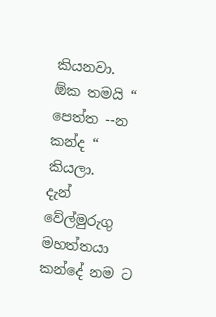කියනවා.
ඕක තමයි “ පෙත්ත --න කන්ද “
කියලා.
දැන් වේල්මුරුගු මහත්තයා  කන්දේ නම ට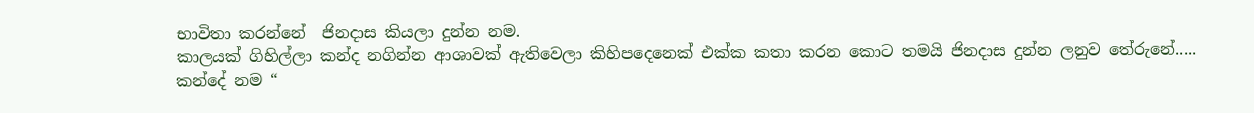භාවිතා කරන්නේ  ජිනදාස කියලා දුන්න නම.
කාලයක් ගිහිල්ලා කන්ද නගින්න ආශාවක් ඇතිවෙලා කිහිපදෙනෙක් එක්ක කතා කරන කොට තමයි ජිනදාස දුන්න ලනුව තේරුනේ.....
කන්දේ නම “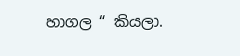හාගල “ කියලා.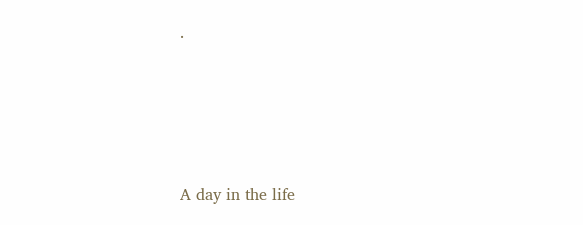.




A day in the life